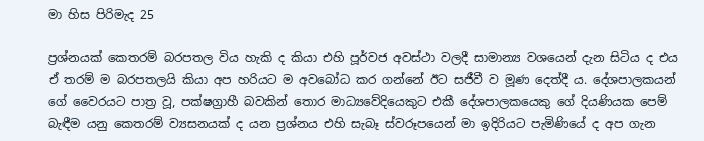මා හිස පිරිමැද 25

ප්‍රශ්නයක් කෙතරම් බරපතල විය හැකි ද කියා එහි පූර්වජ අවස්ථා වලදී සාමාන්‍ය වශයෙන් දැන සිටිය ද එය ඒ තරම් ම බරපතලයි කියා අප හරියට ම අවබෝධ කර ගන්නේ ඊට සජීවී ව මූණ දෙත්දී ය. දේශපාලකයන් ගේ වෛරයට පාත්‍ර වූ, පක්ෂග්‍රාහී බවකින් තොර මාධ්‍යවේදියෙකුට එකී දේශපාලකයෙකු ගේ දියණියක පෙම් බැඳීම යනු කෙතරම් ව්‍යසනයක් ද යන ප්‍රශ්නය එහි සැබෑ ස්වරූපයෙන් මා ඉදිරියට පැමිණියේ ද අප ගැන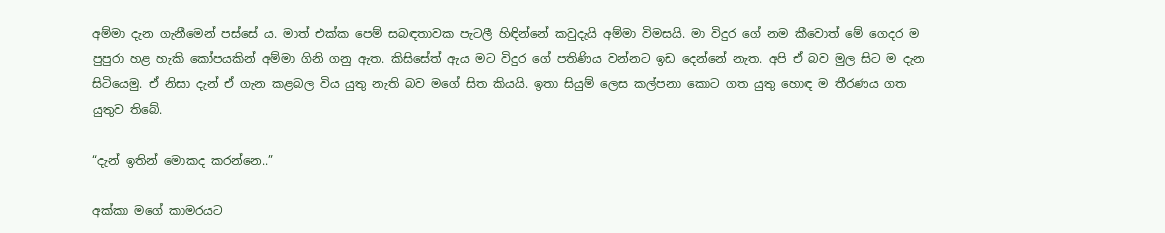අම්මා දැන ගැනීමෙන් පස්සේ ය. මාත් එක්ක පෙම් සබඳතාවක පැටලී හිඳින්නේ කවුදැයි අම්මා විමසයි. මා විදුර ගේ නම කීවොත් මේ ගෙදර ම පුපුරා හළ හැකි කෝපයකින් අම්මා ගිනි ගනු ඇත. කිසිසේත් ඇය මට විදුර ගේ පතිණිය වන්නට ඉඩ දෙන්නේ නැත. අපි ඒ බව මුල සිට ම දැන සිටියෙමු. ඒ නිසා දැන් ඒ ගැන කළබල විය යුතු නැති බව මගේ සිත කියයි. ඉතා සියුම් ලෙස කල්පනා කොට ගත යුතු හොඳ ම තීරණය ගත යුතුව තිබේ.

“දැන් ඉතින් මොකද කරන්නෙ..”

අක්කා මගේ කාමරයට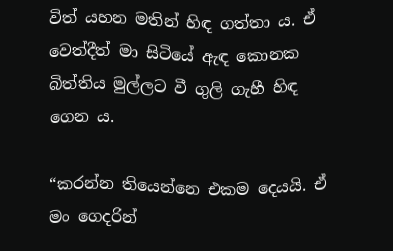විත් යහන මතින් හිඳ ගත්තා ය. ඒ වෙත්දීත් මා සිටියේ ඇඳ කොනක බිත්තිය මුල්ලට වී ගුලි ගැහී හිඳ ගෙන ය.

“කරන්න තියෙන්නෙ එකම දෙයයි. ඒ මං ගෙදරින්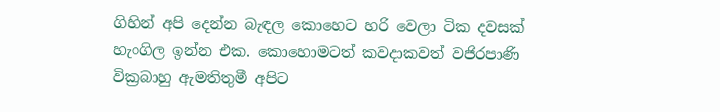ගිහින් අපි දෙන්න බැඳල කොහෙට හරි වෙලා ටික දවසක් හැංගිල ඉන්න එක. කොහොමටත් කවදාකවත් වජිරපාණි වික්‍රබාහු ඇමතිතුමී අපිට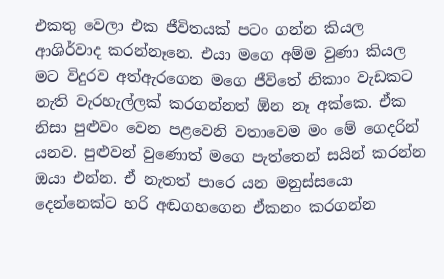එකතු වෙලා එක ජීවිතයක් පටං ගන්න කියල ආශිර්වාද කරන්නෑනෙ. එයා මගෙ අම්ම වුණා කියල මට විදුරව අත්ඇරගෙන මගෙ ජීවිතේ නිකාං වැඩකට නැති වැරහැල්ලක් කරගන්නත් ඕන නෑ අක්කෙ. ඒක නිසා පුළුවං වෙන පළවෙනි වතාවෙම මං මේ ගෙදරින් යනව. පුළුවන් වුණොත් මගෙ පැත්තෙන් සයින් කරන්න ඔයා එන්න. ඒ නැතත් පාරෙ යන මනුස්සයො දෙන්නෙක්ට හරි අඬගහගෙන ඒකනං කරගන්න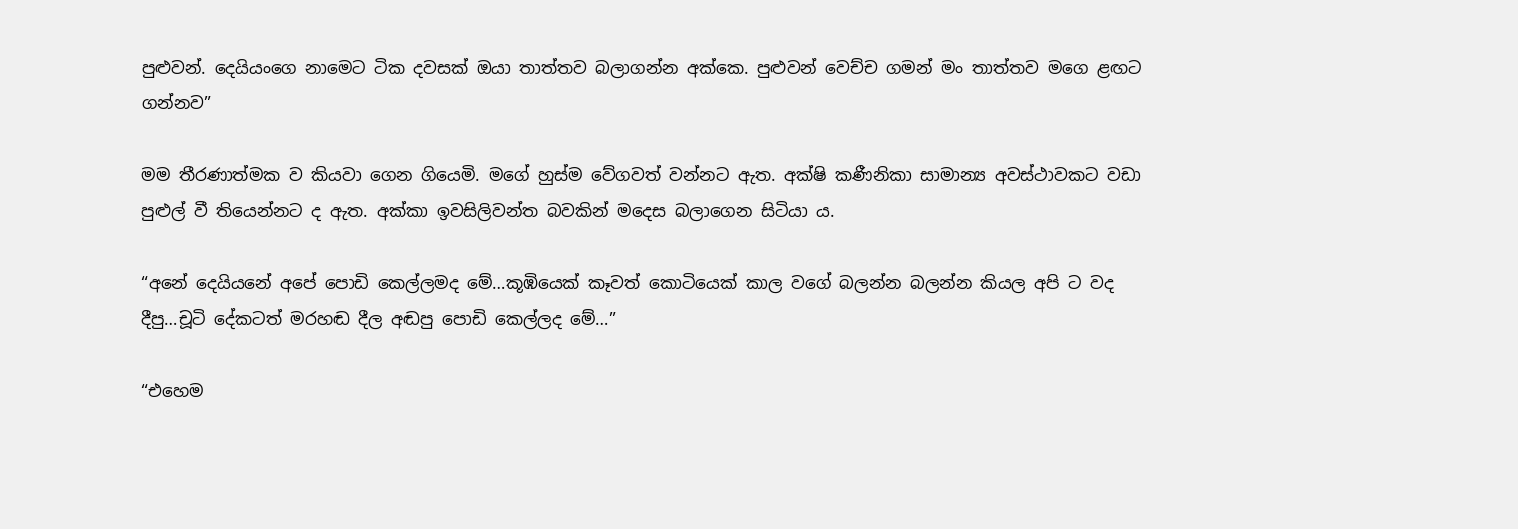පුළුවන්. දෙයියංගෙ නාමෙට ටික දවසක් ඔයා තාත්තව බලාගන්න අක්කෙ. පුළුවන් වෙච්ච ගමන් මං තාත්තව මගෙ ළඟට ගන්නව”

මම තීරණාත්මක ව කියවා ගෙන ගියෙමි. මගේ හුස්ම වේගවත් වන්නට ඇත. අක්ෂි කණීනිකා සාමාන්‍ය අවස්ථාවකට වඩා පුළුල් වී තියෙන්නට ද ඇත. අක්කා ඉවසිලිවන්ත බවකින් මදෙස බලාගෙන සිටියා ය.

“අනේ දෙයියනේ අපේ පොඩි කෙල්ලමද මේ…කූඹියෙක් කෑවත් කොටියෙක් කාල වගේ බලන්න බලන්න කියල අපි ට වද දීපු…චූටි දේකටත් මරහඬ දීල අඬපු පොඩි කෙල්ලද මේ…”

“එහෙම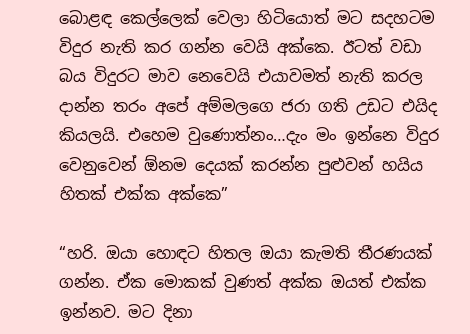බොළඳ කෙල්ලෙක් වෙලා හිටියොත් මට සදහටම විදුර නැති කර ගන්න වෙයි අක්කෙ. ඊටත් වඩා බය විදුරට මාව නෙවෙයි එයාවමත් නැති කරල දාන්න තරං අපේ අම්මලගෙ ජරා ගති උඩට එයිද කියලයි. එහෙම වුණොත්නං…දැං මං ඉන්නෙ විදුර වෙනුවෙන් ඕනම දෙයක් කරන්න පුළුවන් හයිය හිතක් එක්ක අක්කෙ”

“හරි. ඔයා හොඳට හිතල ඔයා කැමති තීරණයක් ගන්න. ඒක මොකක් වුණත් අක්ක ඔයත් එක්ක ඉන්නව. මට දිනා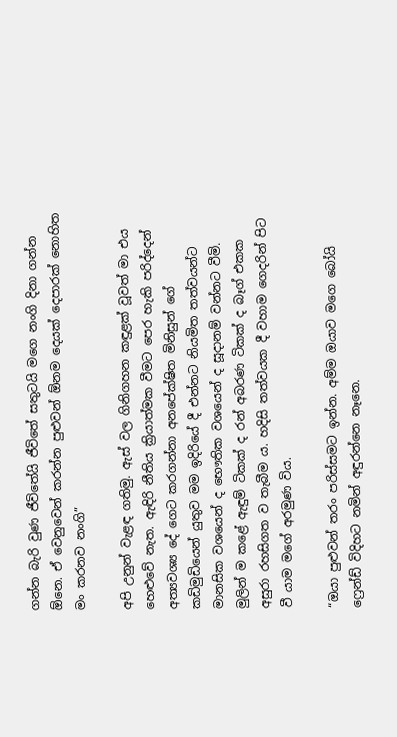ගන්න බැරි වුණ ජීවිතේයි ජීවිතේ සතුටයි මගෙ නංගි දිනා ගන්න ඕනෙ. ඒ වෙනුවෙන් කරන්න පුළුවන් ඕනම දෙයක් දෙපාරක් නොහිත මං කරනව නංගි”

අපි උනුන් වැළඳ ගතිමු. ඇස් වල ගිනිගහන කඳුළක් වූවත් මා එය හෙළුවේ නැත. ඇඳිරි නීතිය ක්‍රියාත්මක වීමට පෙර හැකි පරිද්දෙන් අත්‍යවශ්‍ය දේ ගෙට කරගන්නා අනපේක්ෂිත මිනිසුන් ගේ කඩිමුඩියෙන් යුතුව මම ඉදිරියේ දී එන්නට නියමිත තත්වයන්ට මානසික වශයෙන් ද භෞතික වශයෙන් ද සූදානම් වන්නට වීමි. මුලින් ම කළේ ඇඳුම් ටිකක් ද රන් අබරණ ටිකක් ද බෑග් එකක අසුරා රහසිගත ව තැබීම ය. හදිසි තත්වයක දී වහාම ගෙදරින් පිට වී යාම මගේ අරමුණ විය.

“ඔයා පුළුවන් තරං පරිස්සමට ඉන්න. අම්ම ඔයාව මගෙ බෝයි ෆ්‍රෙන්ඩ් විදිහට නමින් අඳුරන්නෙ නෑනෙ.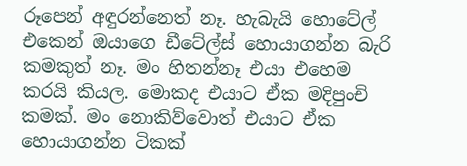රූපෙන් අඳුරන්නෙත් නෑ. හැබැයි හොටේල් එකෙන් ඔයාගෙ ඩීටේල්ස් හොයාගන්න බැරි කමකුත් නෑ. මං හිතන්නෑ එයා එහෙම කරයි කියල. මොකද එයාට ඒක මදිපුංචි කමක්. මං නොකිව්වොත් එයාට ඒක හොයාගන්න ටිකක්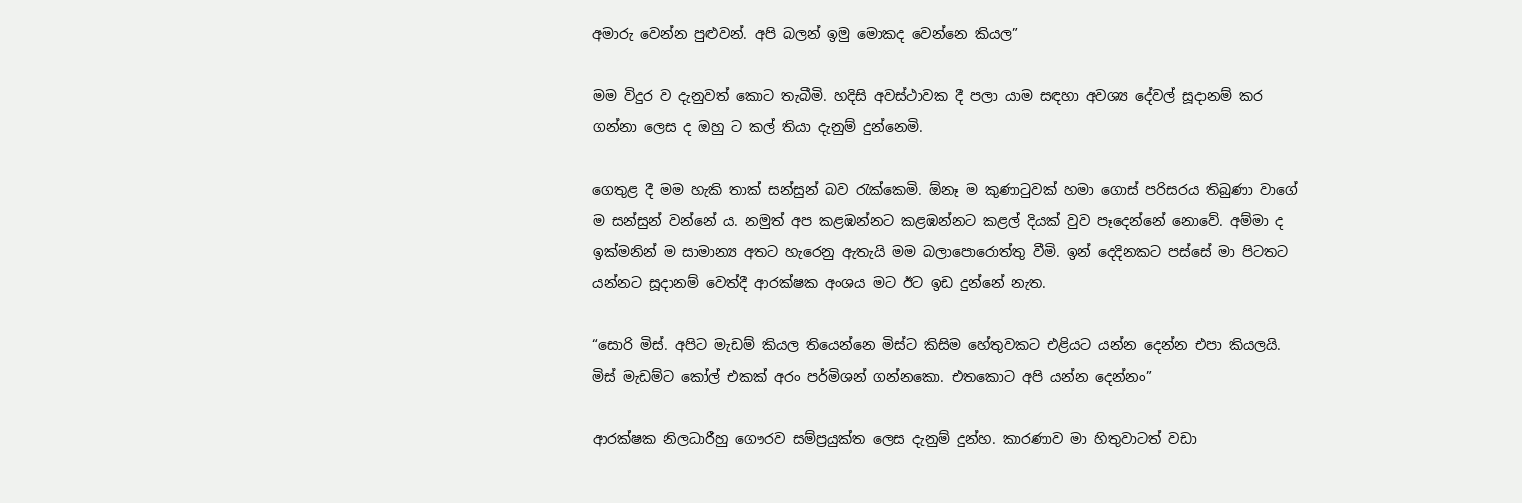අමාරු වෙන්න පුළුවන්. අපි බලන් ඉමු මොකද වෙන්නෙ කියල”

මම විදුර ව දැනුවත් කොට තැබීමි. හදිසි අවස්ථාවක දී පලා යාම සඳහා අවශ්‍ය දේවල් සූදානම් කර ගන්නා ලෙස ද ඔහු ට කල් තියා දැනුම් දුන්නෙමි.

ගෙතුළ දී මම හැකි තාක් සන්සුන් බව රැක්කෙමි. ඕනෑ ම කුණාටුවක් හමා ගොස් පරිසරය තිබුණා වාගේ ම සන්සුන් වන්නේ ය. නමුත් අප කළඹන්නට කළඹන්නට කළල් දියක් වුව පෑදෙන්නේ නොවේ. අම්මා ද ඉක්මනින් ම සාමාන්‍ය අතට හැරෙනු ඇතැයි මම බලාපොරොත්තු වීමි. ඉන් දෙදිනකට පස්සේ මා පිටතට යන්නට සූදානම් වෙත්දී ආරක්ෂක අංශය මට ඊට ඉඩ දුන්නේ නැත.

“සොරි මිස්. අපිට මැඩම් කියල තියෙන්නෙ මිස්ට කිසිම හේතුවකට එළියට යන්න දෙන්න එපා කියලයි. මිස් මැඩම්ට කෝල් එකක් අරං පර්මිශන් ගන්නකො. එතකොට අපි යන්න දෙන්නං”

ආරක්ෂක නිලධාරීහු ගෞරව සම්ප්‍රයුක්ත ලෙස දැනුම් දුන්හ. කාරණාව මා හිතුවාටත් වඩා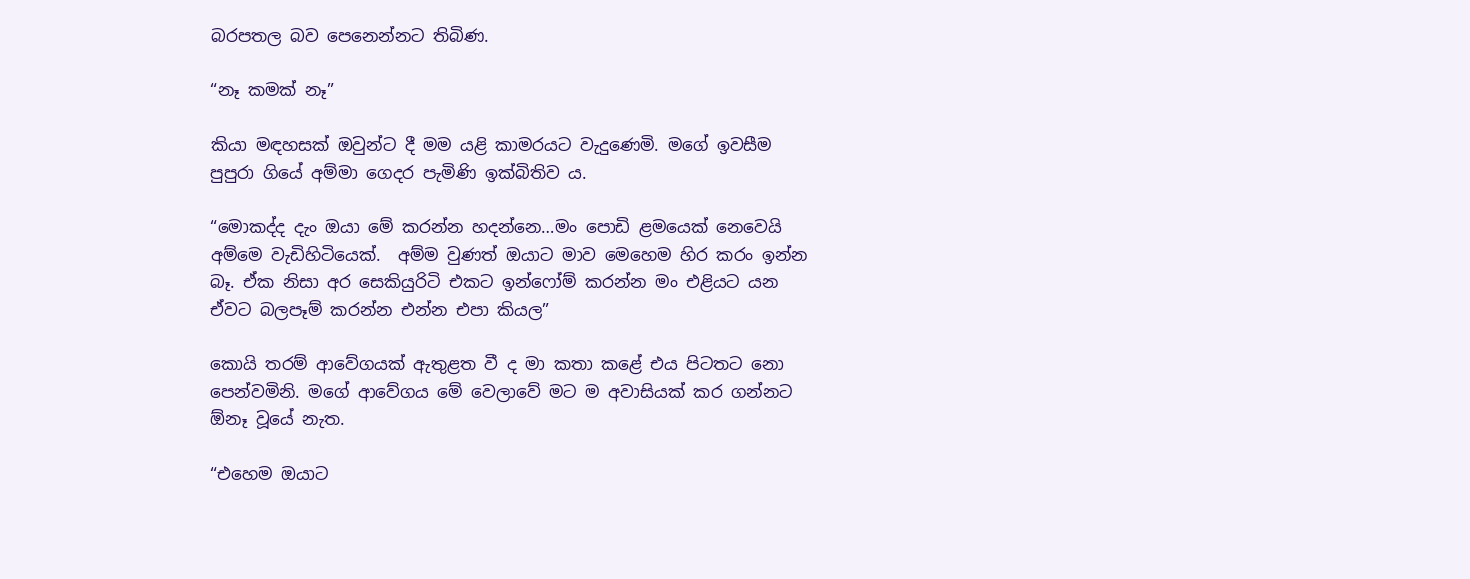බරපතල බව පෙනෙන්නට තිබිණ.

“නෑ කමක් නෑ”

කියා මඳහසක් ඔවුන්ට දී මම යළි කාමරයට වැදුණෙමි. මගේ ඉවසීම පුපුරා ගියේ අම්මා ගෙදර පැමිණි ඉක්බිතිව ය.

“මොකද්ද දැං ඔයා මේ කරන්න හදන්නෙ…මං පොඩි ළමයෙක් නෙවෙයි අම්මෙ වැඩිහිටියෙක්.  අම්ම වුණත් ඔයාට මාව මෙහෙම හිර කරං ඉන්න බෑ. ඒක නිසා අර සෙකියුරිටි එකට ඉන්ෆෝම් කරන්න මං එළියට යන ඒවට බලපෑම් කරන්න එන්න එපා කියල”

කොයි තරම් ආවේගයක් ඇතුළත වී ද මා කතා කළේ එය පිටතට නො පෙන්වමිනි. මගේ ආවේගය මේ වෙලාවේ මට ම අවාසියක් කර ගන්නට ඕනෑ වූයේ නැත.

“එහෙම ඔයාට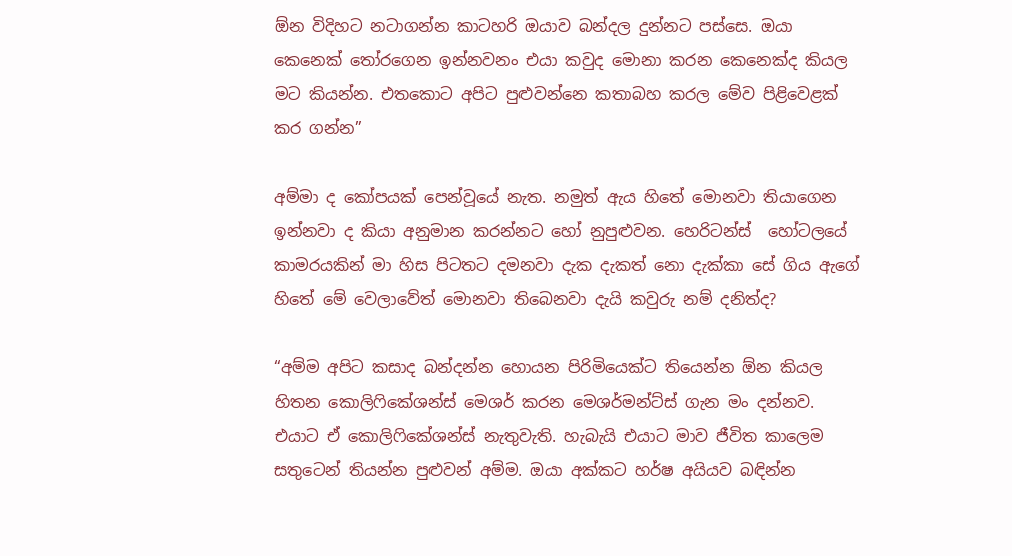ඕන විදිහට නටාගන්න කාටහරි ඔයාව බන්දල දුන්නට පස්සෙ. ඔයා කෙනෙක් තෝරගෙන ඉන්නවනං එයා කවුද මොනා කරන කෙනෙක්ද කියල මට කියන්න. එතකොට අපිට පුළුවන්නෙ කතාබහ කරල මේව පිළිවෙළක් කර ගන්න”

අම්මා ද කෝපයක් පෙන්වූයේ නැත. නමුත් ඇය හිතේ මොනවා තියාගෙන ඉන්නවා ද කියා අනුමාන කරන්නට හෝ නුපුළුවන. හෙරිටන්ස්  හෝටලයේ කාමරයකින් මා හිස පිටතට දමනවා දැක දැකත් නො දැක්කා සේ ගිය ඇගේ හිතේ මේ වෙලාවේත් මොනවා තිබෙනවා දැයි කවුරු නම් දනිත්ද?

“අම්ම අපිට කසාද බන්දන්න හොයන පිරිමියෙක්ට තියෙන්න ඕන කියල හිතන කොලිෆිකේශන්ස් මෙශර් කරන මෙශර්මන්ට්ස් ගැන මං දන්නව. එයාට ඒ කොලිෆිකේශන්ස් නැතුවැති. හැබැයි එයාට මාව ජීවිත කාලෙම සතුටෙන් තියන්න පුළුවන් අම්ම. ඔයා අක්කට හර්ෂ අයියව බඳින්න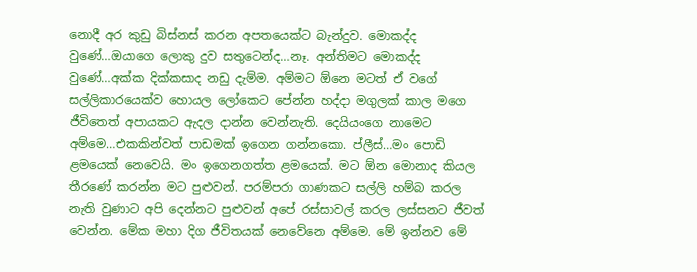නොදී අර කුඩු බිස්නස් කරන අපතයෙක්ට බැන්දුව. මොකද්ද වුණේ…ඔයාගෙ ලොකු දුව සතුටෙන්ද…නෑ. අන්තිමට මොකද්ද වුණේ…අක්ක දික්කසාද නඩු දැම්ම. අම්මට ඕනෙ මටත් ඒ වගේ සල්ලිකාරයෙක්ව හොයල ලෝකෙට පේන්න හද්දා මගුලක් කාල මගෙ ජීවිතෙත් අපායකට ඇදල දාන්න වෙන්නැති. දෙයියංගෙ නාමෙට අම්මෙ…එකකින්වත් පාඩමක් ඉගෙන ගන්නකො. ප්ලීස්…මං පොඩි ළමයෙක් නෙවෙයි. මං ඉගෙනගත්ත ළමයෙක්. මට ඕන මොනාද කියල තීරණේ කරන්න මට පුළුවන්. පරම්පරා ගාණකට සල්ලි හම්බ කරල නැති වුණාට අපි දෙන්නට පුළුවන් අපේ රස්සාවල් කරල ලස්සනට ජීවත් වෙන්න. මේක මහා දිග ජීවිතයක් නෙවේනෙ අම්මෙ. මේ ඉන්නව මේ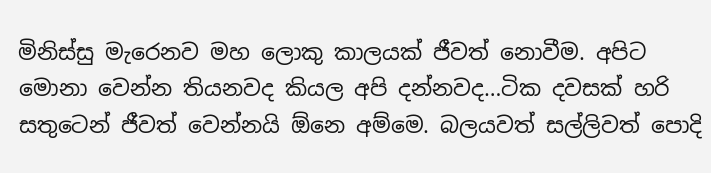මිනිස්සු මැරෙනව මහ ලොකු කාලයක් ජීවත් නොවීම. අපිට මොනා වෙන්න තියනවද කියල අපි දන්නවද…ටික දවසක් හරි සතුටෙන් ජීවත් වෙන්නයි ඕනෙ අම්මෙ. බලයවත් සල්ලිවත් පොදි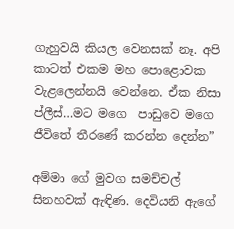ගැහුවයි කියල වෙනසක් නෑ. අපි කාටත් එකම මහ පොළොවක වැළලෙන්නයි වෙන්නෙ. ඒක නිසා ප්ලීස්…මට මගෙ  පාඩුවෙ මගෙ ජීවිතේ තීරණේ කරන්න දෙන්න”

අම්මා ගේ මුවග සමච්චල් සිනහවක් ඇඳිණ. දෙවියනි ඇගේ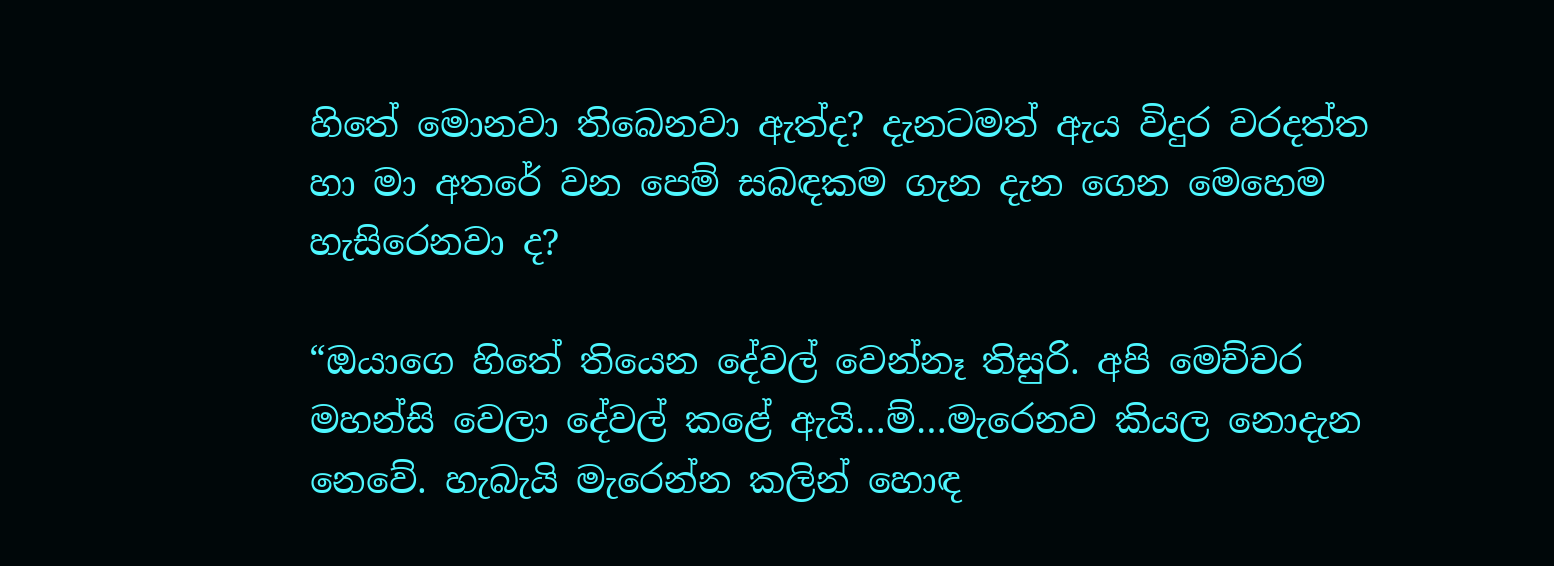හිතේ මොනවා තිබෙනවා ඇත්ද? දැනටමත් ඇය විදුර වරදත්ත හා මා අතරේ වන පෙම් සබඳකම ගැන දැන ගෙන මෙහෙම හැසිරෙනවා ද?

“ඔයාගෙ හිතේ තියෙන දේවල් වෙන්නෑ තිසුරි. අපි මෙච්චර මහන්සි වෙලා දේවල් කළේ ඇයි…ම්…මැරෙනව කියල නොදැන නෙවේ. හැබැයි මැරෙන්න කලින් හොඳ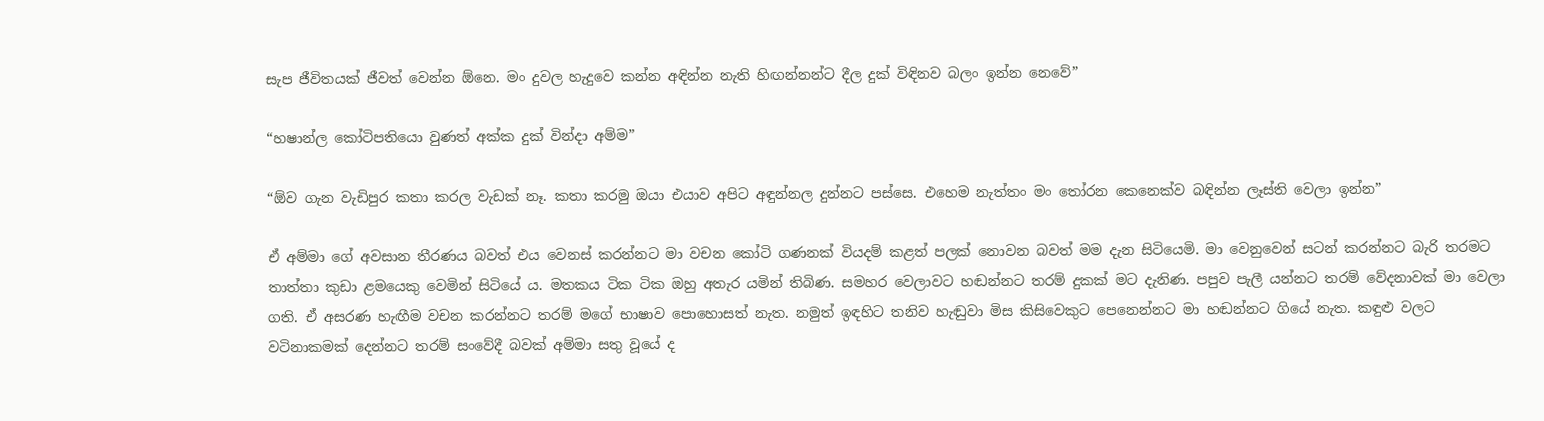සැප ජීවිතයක් ජීවත් වෙන්න ඕනෙ. මං දුවල හැදුවෙ කන්න අඳින්න නැති හිඟන්නන්ට දීල දුක් විඳිනව බලං ඉන්න නෙවේ”

“හෂාන්ල කෝටිපතියො වුණත් අක්ක දුක් වින්දා අම්ම”

“ඕව ගැන වැඩිපුර කතා කරල වැඩක් නෑ. කතා කරමු ඔයා එයාව අපිට අඳුන්නල දුන්නට පස්සෙ. එහෙම නැත්තං මං තෝරන කෙනෙක්ව බඳින්න ලෑස්ති වෙලා ඉන්න”

ඒ අම්මා ගේ අවසාන තීරණය බවත් එය වෙනස් කරන්නට මා වචන කෝටි ගණනක් වියදම් කළත් පලක් නොවන බවත් මම දැන සිටියෙමි. මා වෙනුවෙන් සටන් කරන්නට බැරි තරමට තාත්තා කුඩා ළමයෙකු වෙමින් සිටියේ ය. මතකය ටික ටික ඔහු අතැර යමින් තිබිණ. සමහර වෙලාවට හඬන්නට තරම් දුකක් මට දැනිණ. පපුව පැලී යන්නට තරම් වේදනාවක් මා වෙලා ගති. ඒ අසරණ හැඟීම වචන කරන්නට තරම් මගේ භාෂාව පොහොසත් නැත. නමුත් ඉඳහිට තනිව හැඬුවා මිස කිසිවෙකුට පෙනෙන්නට මා හඬන්නට ගියේ නැත. කඳුළු වලට වටිනාකමක් දෙන්නට තරම් සංවේදී බවක් අම්මා සතු වූයේ ද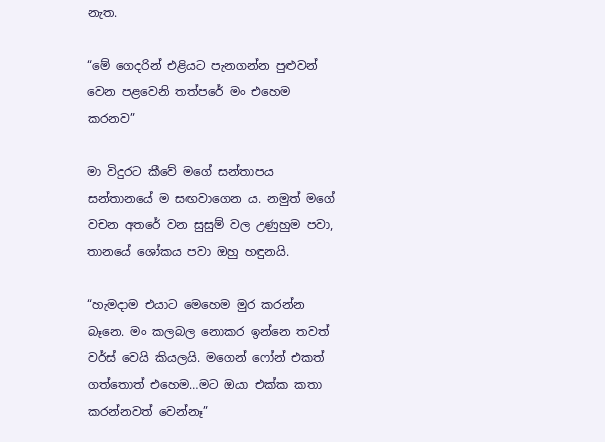නැත.

“මේ ගෙදරින් එළියට පැනගන්න පුළුවන් වෙන පළවෙනි තත්පරේ මං එහෙම කරනව”

මා විදුරට කීවේ මගේ සන්තාපය සන්තානයේ ම සඟවාගෙන ය. නමුත් මගේ වචන අතරේ වන සුසුම් වල උණුහුම පවා, තානයේ ශෝකය පවා ඔහු හඳුනයි.

“හැමදාම එයාට මෙහෙම මුර කරන්න බෑනෙ. මං කලබල නොකර ඉන්නෙ තවත් වර්ස් වෙයි කියලයි. මගෙන් ෆෝන් එකත් ගත්තොත් එහෙම…මට ඔයා එක්ක කතා කරන්නවත් වෙන්නෑ”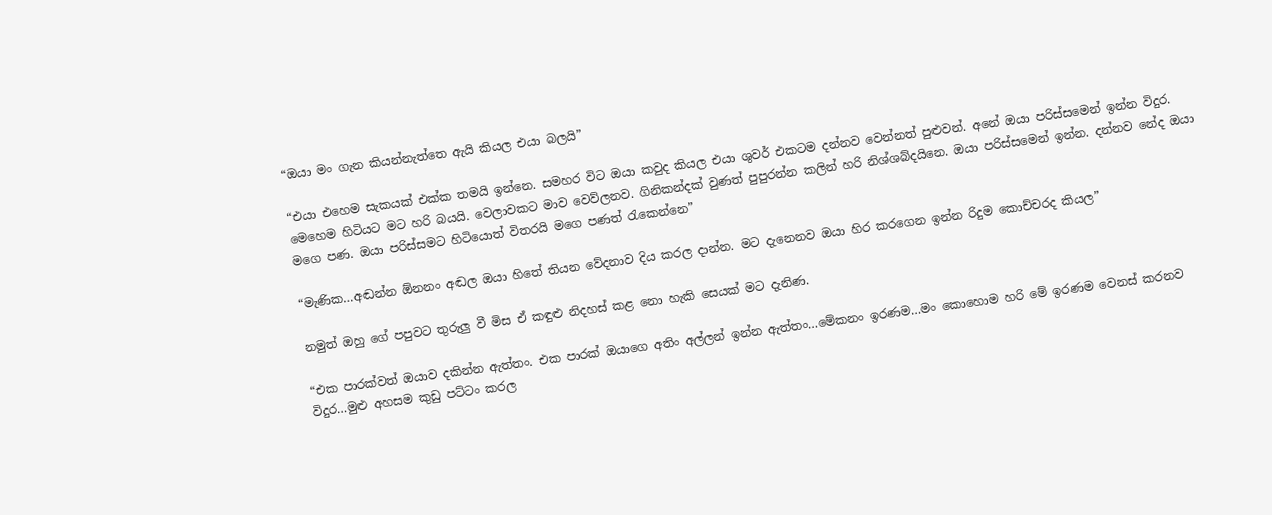“ඔයා මං ගැන කියන්නැත්තෙ ඇයි කියල එයා බලයි”

“එයා එහෙම සැකයක් එක්ක තමයි ඉන්නෙ. සමහර විට ඔයා කවුද කියල එයා ශුවර් එකටම දන්නව වෙන්නත් පුළුවන්. අනේ ඔයා පරිස්සමෙන් ඉන්න විදුර. මෙහෙම හිටියට මට හරි බයයි. වෙලාවකට මාව වෙව්ලනව. ගිනිකන්දක් වුණත් පුපුරන්න කලින් හරි නිශ්ශබ්දයිනෙ. ඔයා පරිස්සමෙන් ඉන්න. දන්නව නේද ඔයා මගෙ පණ. ඔයා පරිස්සමට හිටියොත් විතරයි මගෙ පණත් රැකෙන්නෙ”

“මැණික…අඬන්න ඕනනං අඬල ඔයා හිතේ තියන වේදනාව දිය කරල දාන්න. මට දැනෙනව ඔයා හිර කරගෙන ඉන්න රිදුම කොච්චරද කියල”

නමුත් ඔහු ගේ පපුවට තුරුලු වී මිස ඒ කඳුළු නිදහස් කළ නො හැකි සෙයක් මට දැනිණ.

“එක පාරක්වත් ඔයාව දකින්න ඇත්තං. එක පාරක් ඔයාගෙ අතිං අල්ලන් ඉන්න ඇත්තං…මේකනං ඉරණම…මං කොහොම හරි මේ ඉරණම වෙනස් කරනව විදුර…මුළු අහසම කුඩු පට්ටං කරල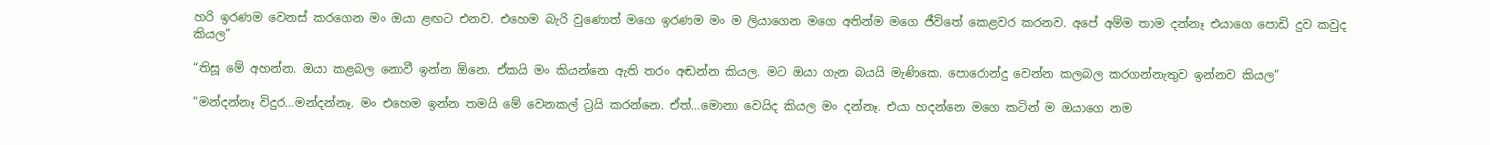හරි ඉරණම වෙනස් කරගෙන මං ඔයා ළඟට එනව. එහෙම බැරි වුණොත් මගෙ ඉරණම මං ම ලියාගෙන මගෙ අතින්ම මගෙ ජීවිතේ කෙළවර කරනව. අපේ අම්ම තාම දන්නෑ එයාගෙ පොඩි දුව කවුද කියල”

“තිසූ මේ අහන්න. ඔයා කළබල නොවී ඉන්න ඕනෙ. ඒකයි මං කියන්නෙ ඇති තරං අඬන්න කියල. මට ඔයා ගැන බයයි මැණිකෙ. පොරොන්දු වෙන්න කලබල කරගන්නැතුව ඉන්නව කියල”

“මන්දන්නෑ විදුර…මන්දන්නෑ. මං එහෙම ඉන්න තමයි මේ වෙනකල් ට්‍රයි කරන්නෙ. ඒත්…මොනා වෙයිද කියල මං දන්නෑ. එයා හදන්නෙ මගෙ කටින් ම ඔයාගෙ නම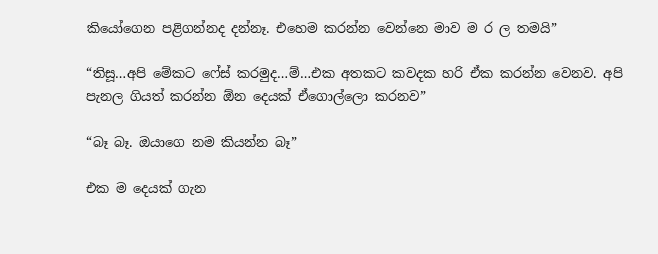කියෝගෙන පළිගන්නද දන්නෑ. එහෙම කරන්න වෙන්නෙ මාව ම ර ල තමයි”

“තිසූ…අපි මේකට ෆේස් කරමුද…ම්…එක අතකට කවදක හරි ඒක කරන්න වෙනව. අපි පැනල ගියත් කරන්න ඕන දෙයක් ඒගොල්ලො කරනව”

“බෑ බෑ. ඔයාගෙ නම කියන්න බෑ”

එක ම දෙයක් ගැන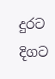දුරට දිගට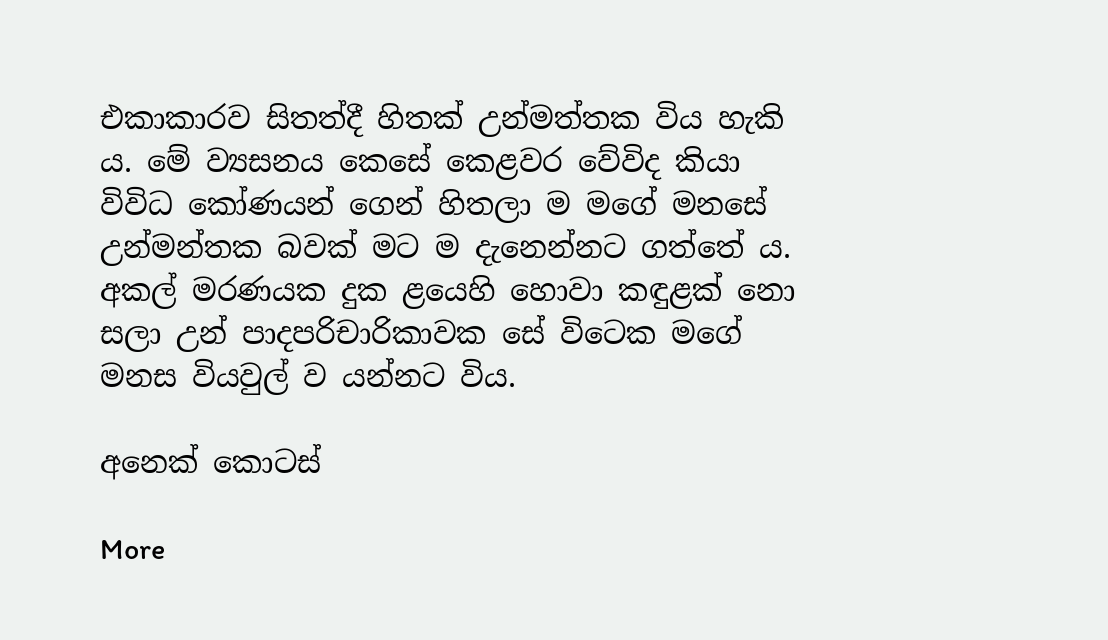එකාකාරව සිතත්දී හිතක් උන්මත්තක විය හැකි ය. මේ ව්‍යසනය කෙසේ කෙළවර වේවිද කියා විවිධ කෝණයන් ගෙන් හිතලා ම මගේ මනසේ උන්මන්තක බවක් මට ම දැනෙන්නට ගත්තේ ය. අකල් මරණයක දුක ළයෙහි හොවා කඳුළක් නො සලා උන් පාදපරිචාරිකාවක සේ විටෙක මගේ මනස වියවුල් ව යන්නට විය.

අනෙක් කොටස්

More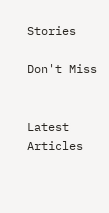Stories

Don't Miss


Latest Articles